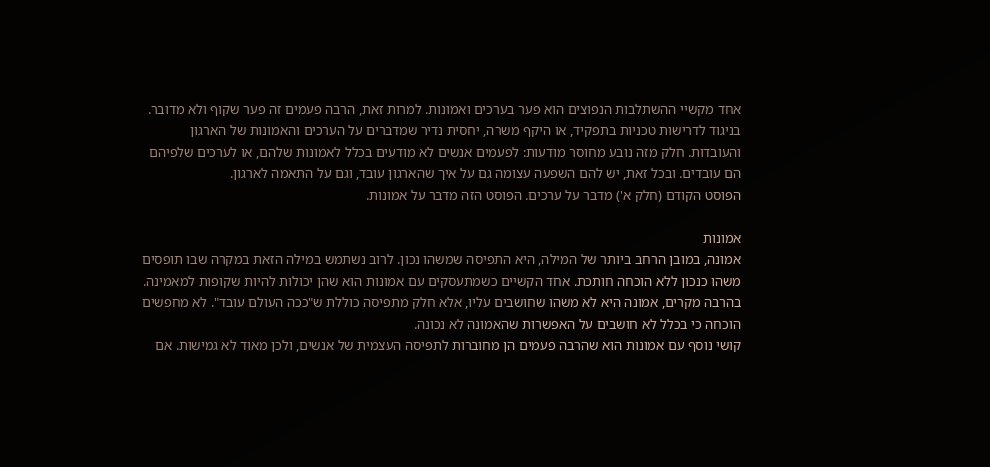אחד מקשיי ההשתלבות הנפוצים הוא פער בערכים ואמונות. למרות זאת, הרבה פעמים זה פער שקוף ולא מדובר. בניגוד לדרישות טכניות בתפקיד, או היקף משרה, יחסית נדיר שמדברים על הערכים והאמונות של הארגון והעובדות. חלק מזה נובע מחוסר מודעות: לפעמים אנשים לא מודעים בכלל לאמונות שלהם, או לערכים שלפיהם הם עובדים. ובכל זאת, יש להם השפעה עצומה גם על איך שהארגון עובד, וגם על התאמה לארגון.
הפוסט הקודם (חלק א') מדבר על ערכים. הפוסט הזה מדבר על אמונות.

אמונות
אמונה, במובן הרחב ביותר של המילה, היא התפיסה שמשהו נכון. לרוב נשתמש במילה הזאת במקרה שבו תופסים משהו כנכון ללא הוכחה חותכת. אחד הקשיים כשמתעסקים עם אמונות הוא שהן יכולות להיות שקופות למאמינה. בהרבה מקרים, אמונה היא לא משהו שחושבים עליו, אלא חלק מתפיסה כוללת ש"ככה העולם עובד". לא מחפשים הוכחה כי בכלל לא חושבים על האפשרות שהאמונה לא נכונה.
קושי נוסף עם אמונות הוא שהרבה פעמים הן מחוברות לתפיסה העצמית של אנשים, ולכן מאוד לא גמישות. אם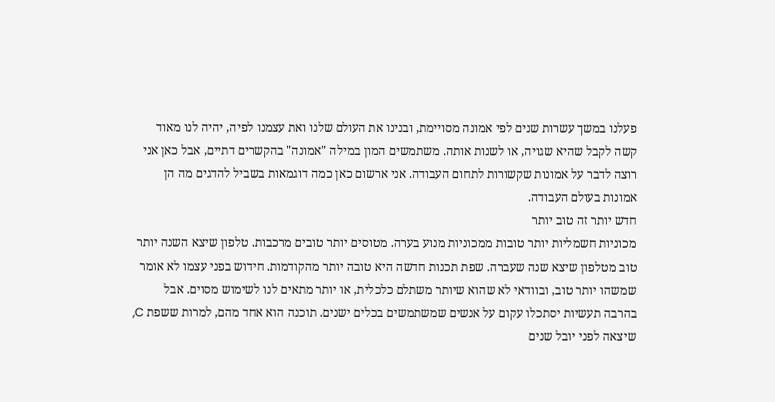פעלנו במשך עשרות שנים לפי אמונה מסויימת, ובנינו את העולם שלנו ואת עצמנו לפיה, יהיה לנו מאוד קשה לקבל שהיא שגויה, או לשנות אותה. משתמשים המון במילה "אמונה" בהקשרים דתיים, אבל כאן אני רוצה לדבר על אמונות שקשורות לתחום העבודה. אני ארשום כאן כמה דוגמאות בשביל להדגים מה הן אמונות בעולם העבודה.
חדש יותר זה טוב יותר
מכוניות חשמליות יותר טובות ממכוניות מנוע בערה. מטוסים יותר טובים מרכבות. טלפון שיצא השנה יותר טוב מטלפון שיצא שנה שעברה. שפת תכנות חדשה היא טובה יותר מהקודמות. חידוש בפני עצמו לא אומר שמשהו יותר טוב, ובוודאי לא שהוא שיותר משתלם כלכלית, או יותר מתאים לנו לשימוש מסוים. אבל בהרבה תעשיות יסתכלו עקום על אנשים שמשתמשים בכלים ישנים. תוכנה הוא אחד מהם, למרות ששפת C, שיצאה לפני יובל שנים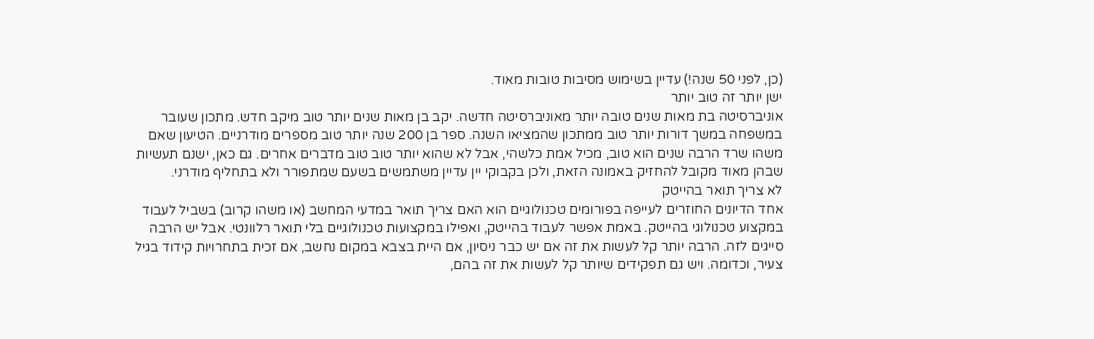(כן, לפני 50 שנה!) עדיין בשימוש מסיבות טובות מאוד.
ישן יותר זה טוב יותר
אוניברסיטה בת מאות שנים טובה יותר מאוניברסיטה חדשה. יקב בן מאות שנים יותר טוב מיקב חדש. מתכון שעובר במשפחה במשך דורות יותר טוב ממתכון שהמציאו השנה. ספר בן 200 שנה יותר טוב מספרים מודרניים. הטיעון שאם משהו שרד הרבה שנים הוא טוב, מכיל אמת כלשהי, אבל לא שהוא יותר טוב טוב מדברים אחרים. גם כאן, ישנם תעשיות שבהן מאוד מקובל להחזיק באמונה הזאת, ולכן בקבוקי יין עדיין משתמשים בשעם שמתפורר ולא בתחליף מודרני.
לא צריך תואר בהייטק
אחד הדיונים החוזרים לעייפה בפורומים טכנולוגיים הוא האם צריך תואר במדעי המחשב (או משהו קרוב) בשביל לעבוד במקצוע טכנולוגי בהייטק. באמת אפשר לעבוד בהייטק, ואפילו במקצועות טכנולוגיים בלי תואר רלוונטי. אבל יש הרבה סייגים לזה. הרבה יותר קל לעשות את זה אם יש כבר ניסיון, אם היית בצבא במקום נחשב, אם זכית בתחרויות קידוד בגיל צעיר, וכדומה. ויש גם תפקידים שיותר קל לעשות את זה בהם,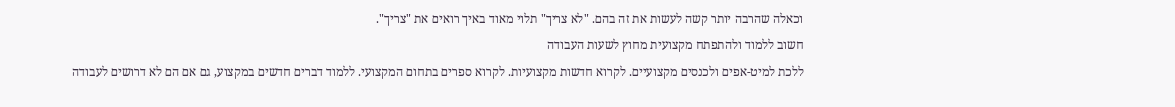וכאלה שהרבה יותר קשה לעשות את זה בהם. "לא צריך" תלוי מאוד באיך רואים את "צריך".
חשוב ללמוד ולהתפתח מקצועית מחוץ לשעות העבודה
ללכת למיט-אפים ולכנסים מקצועיים. לקרוא חדשות מקצועיות. לקרוא ספרים בתחום המקצועי. ללמוד דברים חדשים במקצוע, גם אם הם לא דרושים לעבודה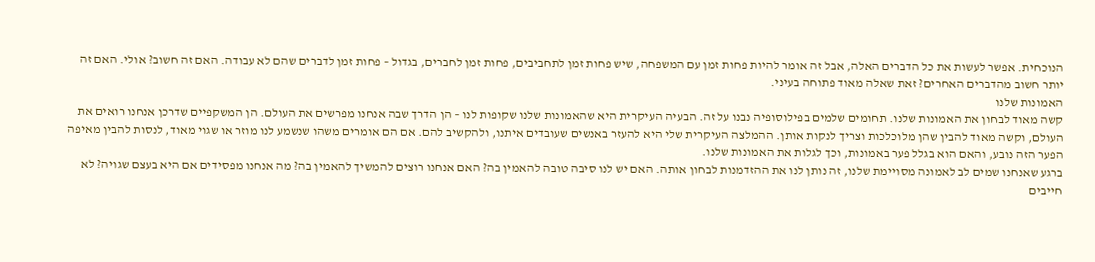הנוכחית. אפשר לעשות את כל הדברים האלה, אבל זה אומר להיות פחות זמן עם המשפחה, שיש פחות זמן לתחביבים, פחות זמן לחברים, בגדול – פחות זמן לדברים שהם לא עבודה. האם זה חשוב? אולי. האם זה יותר חשוב מהדברים האחרים? זאת שאלה מאוד פתוחה בעיני.
האמונות שלנו
קשה מאוד לבחון את האמונות שלנו. תחומים שלמים בפילוסופיה נבנו על זה. הבעיה העיקרית היא שהאמונות שלנו שקופות לנו – הן הדרך שבה אנחנו מפרשים את העולם. הן המשקפיים שדרכן אנחנו רואים את העולם, וקשה מאוד להבין שהן מלוכלכות וצריך לנקות אותן. ההמלצה העיקרית שלי היא להעזר באנשים שעובדים איתנו, ולהקשיב להם. אם הם אומרים משהו שנשמע לנו מוזר או שגוי מאוד, לנסות להבין מאיפה הפער הזה נובע, והאם הוא בגלל פער באמונות, וכך לגלות את האמונות שלנו.
ברגע שאנחנו שמים לב לאמונה מסויימת שלנו, זה נותן לנו את ההזדמנות לבחון אותה. האם יש לנו סיבה טובה להאמין בה? האם אנחנו רוצים להמשיך להאמין בה? מה אנחנו מפסידים אם היא בעצם שגויה? לא חייבים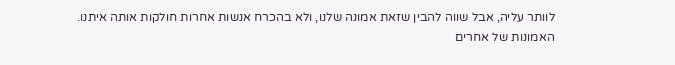לוותר עליה, אבל שווה להבין שזאת אמונה שלנו, ולא בהכרח אנשות אחרות חולקות אותה איתנו.
האמונות של אחרים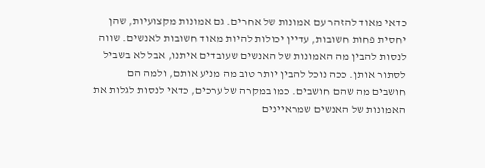כדאי מאוד להזהר עם אמונות של אחרים. גם אמונות מקצועיות, שהן יחסית פחות חשובות, עדיין יכולות להיות מאוד חשובות לאנשים. שווה לנסות להבין מה האמונות של האנשים שעובדים איתנו, אבל לא בשביל לסתור אותן. ככה נוכל להבין יותר טוב מה מניע אותם, ולמה הם חושבים מה שהם חושבים. כמו במקרה של ערכים, כדאי לנסות לגלות את האמונות של האנשים שמראיינים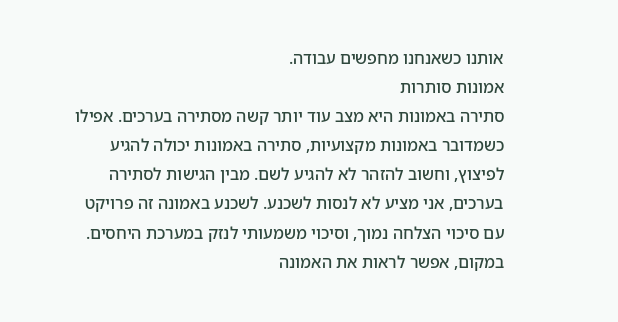אותנו כשאנחנו מחפשים עבודה.
אמונות סותרות
סתירה באמונות היא מצב עוד יותר קשה מסתירה בערכים. אפילו כשמדובר באמונות מקצועיות, סתירה באמונות יכולה להגיע לפיצוץ, וחשוב להזהר לא להגיע לשם. מבין הגישות לסתירה בערכים, אני מציע לא לנסות לשכנע. לשכנע באמונה זה פרויקט עם סיכוי הצלחה נמוך, וסיכוי משמעותי לנזק במערכת היחסים. במקום, אפשר לראות את האמונה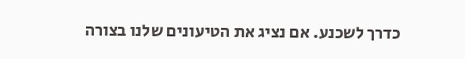כדרך לשכנע. אם נציג את הטיעונים שלנו בצורה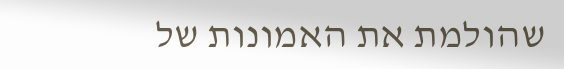שהולמת את האמונות של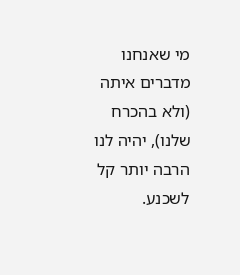מי שאנחנו מדברים איתה (ולא בהכרח שלנו), יהיה לנו הרבה יותר קל לשכנע.